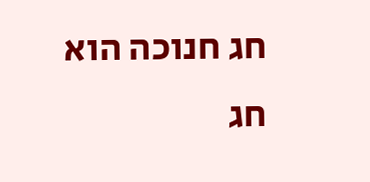חג חנוכה הוא חג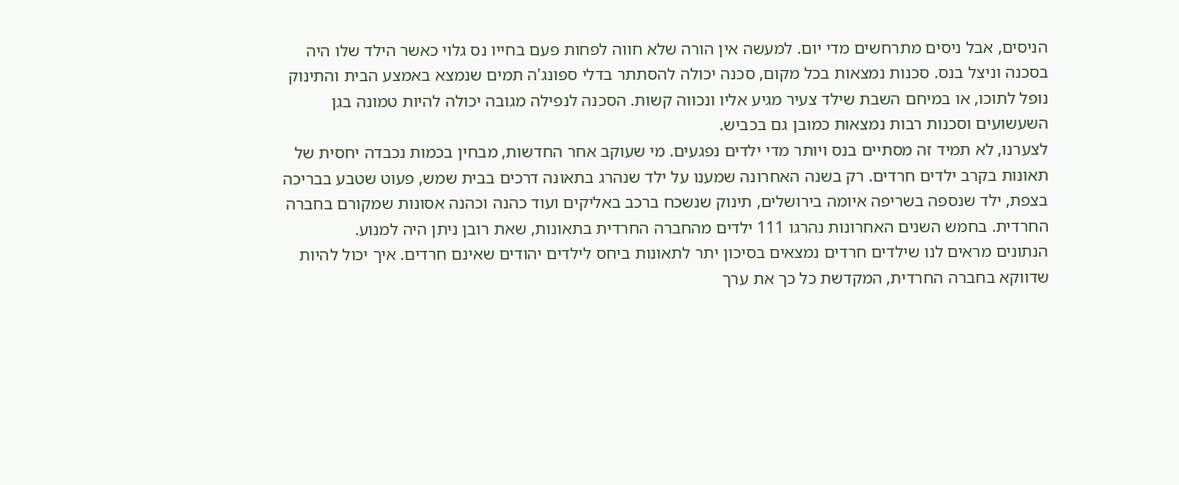הניסים, אבל ניסים מתרחשים מדי יום. למעשה אין הורה שלא חווה לפחות פעם בחייו נס גלוי כאשר הילד שלו היה בסכנה וניצל בנס. סכנות נמצאות בכל מקום, סכנה יכולה להסתתר בדלי ספונג'ה תמים שנמצא באמצע הבית והתינוק נופל לתוכו, או במיחם השבת שילד צעיר מגיע אליו ונכווה קשות. הסכנה לנפילה מגובה יכולה להיות טמונה בגן השעשועים וסכנות רבות נמצאות כמובן גם בכביש.
לצערנו, לא תמיד זה מסתיים בנס ויותר מדי ילדים נפגעים. מי שעוקב אחר החדשות, מבחין בכמות נכבדה יחסית של תאונות בקרב ילדים חרדים. רק בשנה האחרונה שמענו על ילד שנהרג בתאונה דרכים בבית שמש, פעוט שטבע בבריכה בצפת, ילד שנספה בשריפה איומה בירושלים, תינוק שנשכח ברכב באליקים ועוד כהנה וכהנה אסונות שמקורם בחברה החרדית. בחמש השנים האחרונות נהרגו 111 ילדים מהחברה החרדית בתאונות, שאת רובן ניתן היה למנוע.
הנתונים מראים לנו שילדים חרדים נמצאים בסיכון יתר לתאונות ביחס לילדים יהודים שאינם חרדים. איך יכול להיות שדווקא בחברה החרדית, המקדשת כל כך את ערך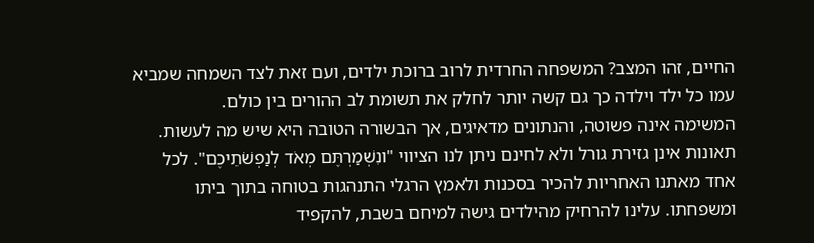החיים, זהו המצב? המשפחה החרדית לרוב ברוכת ילדים, ועם זאת לצד השמחה שמביא עמו כל ילד וילדה כך גם קשה יותר לחלק את תשומת לב ההורים בין כולם.
המשימה אינה פשוטה, והנתונים מדאיגים, אך הבשורה הטובה היא שיש מה לעשות. תאונות אינן גזירת גורל ולא לחינם ניתן לנו הציווי "ונִשְׁמַרְתֶּם מְאֹד לְנַפְשֹׁתֵיכֶם". לכל אחד מאתנו האחריות להכיר בסכנות ולאמץ הרגלי התנהגות בטוחה בתוך ביתו ומשפחתו. עלינו להרחיק מהילדים גישה למיחם בשבת, להקפיד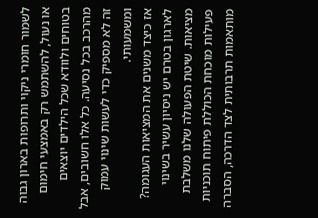לשמור חומרי ניקוי ותרופות בארון גבוה או נעול, להשתמש רק באמצעי חימום בטוחים ולוודא שכל הילדים יוצאים מהרכב בכל נסיעה. כל אלו חשובים, אבל זה לא מספיק כדי לעשות שינוי עמוק ומשמעותי.
אז כיצד משנים את המציאות העגומה?
לארגון בטרם יש ניסיון עשיר בשינוי מציאות. שיטת הפעולה שלנו משלבת פעילות מוכחת הכוללת פיתוח תוכניות מותאמות תרבותית לצד הדרכה, הסברה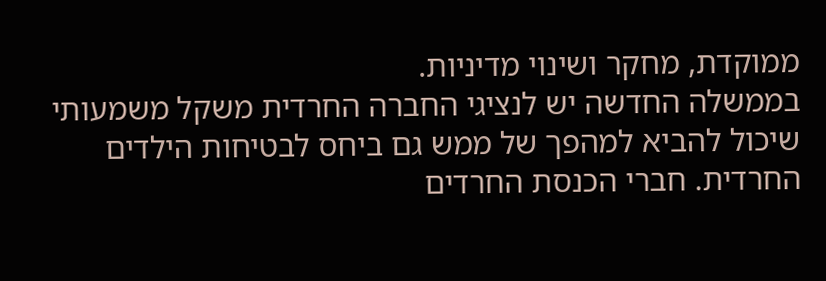ממוקדת, מחקר ושינוי מדיניות.
בממשלה החדשה יש לנציגי החברה החרדית משקל משמעותי שיכול להביא למהפך של ממש גם ביחס לבטיחות הילדים החרדית. חברי הכנסת החרדים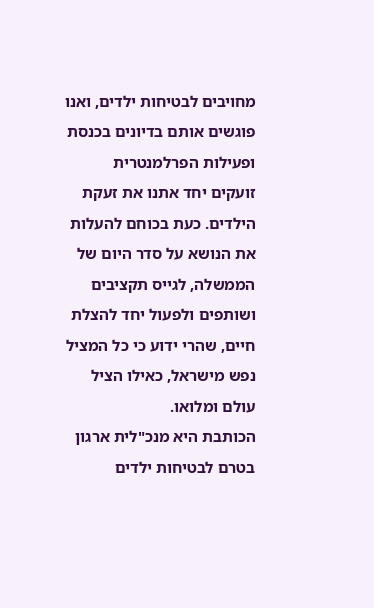מחויבים לבטיחות ילדים, ואנו פוגשים אותם בדיונים בכנסת ופעילות הפרלמנטרית זועקים יחד אתנו את זעקת הילדים. כעת בכוחם להעלות את הנושא על סדר היום של הממשלה, לגייס תקציבים ושותפים ולפעול יחד להצלת חיים, שהרי ידוע כי כל המציל נפש מישראל, כאילו הציל עולם ומלואו.
הכותבת היא מנכ"לית ארגון בטרם לבטיחות ילדים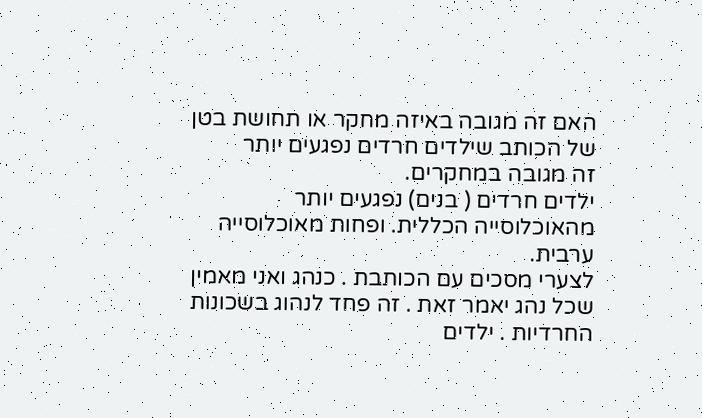האם זה מגובה באיזה מחקר או תחושת בטן של הכותב שילדים חרדים נפגעים יותר
זה מגובה במחקרים.
ילדים חרדים ( בנים) נפגעים יותר מהאוכלוסייה הכללית. ופחות מאוכלוסייה ערבית.
לצערי מסכים עם הכותבת . כנהג ואני מאמין שכל נהג יאמר זאת . זה פחד לנהוג בשכונות החרדיות . ילדים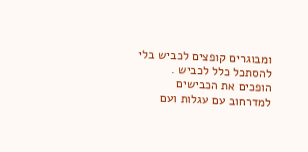ומבוגרים קופצים לכביש בלי להסתכל כלל לכביש . הופכים את הכבישים למדרחוב עם עגלות ועם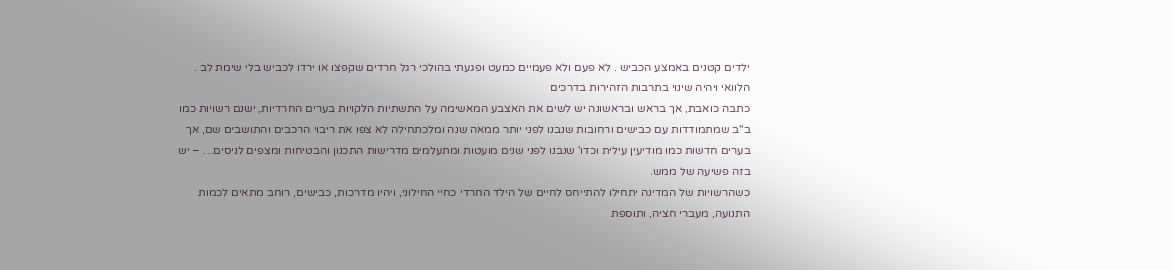ילדים קטנים באמצע הכביש . לא פעם ולא פעמיים כמעט ופגעתי בהולכי רגל חרדים שקפצו או ירדו לכביש בלי שימת לב . הלוואי ויהיה שינוי בתרבות הזהירות בדרכים
כתבה כואבת, אך בראש ובראשונה יש לשים את האצבע המאשימה על התשתיות הלקויות בערים החרדיות, ישנם רשויות כמו ב"ב שמתמודדות עם כבישים ורחובות שנבנו לפני יותר ממאה שנה ומלכתחילה לא צפו את ריבוי הרכבים והתושבים שם, אך בערים חדשות כמו מודיעין עילית וכדו' שנבנו לפני שנים מועטות ומתעלמים מדרישות התכנון והבטיחות ומצפים לניסים… – יש בזה פשיעה של ממש.
כשהרשויות של המדינה יתחילו להתייחס לחיים של הילד החרדי כחיי החילוני, ויהיו מדרכות, כבישים, רוחב מתאים לכמות התנועה, מעברי חציה, ותוספת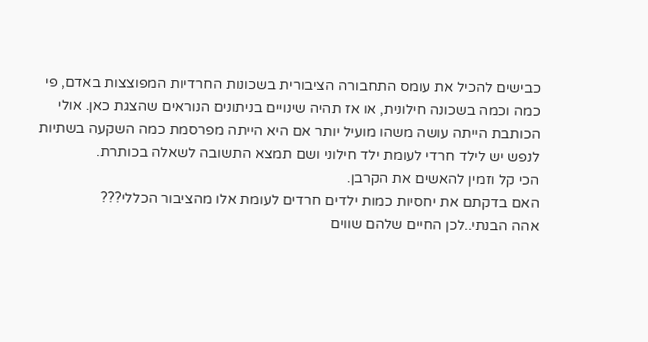כבישים להכיל את עומס התחבורה הציבורית בשכונות החרדיות המפוצצות באדם, פי כמה וכמה בשכונה חילונית, או אז תהיה שינויים בניתונים הנוראים שהצגת כאן. אולי הכותבת הייתה עושה משהו מועיל יותר אם היא הייתה מפרסמת כמה השקעה בשתיות לנפש יש לילד חרדי לעומת ילד חילוני ושם תמצא התשובה לשאלה בכותרת.
הכי קל וזמין להאשים את הקרבן.
האם בדקתם את יחסיות כמות ילדים חרדים לעומת אלו מהציבור הכללי???
אהה הבנתי..לכן החיים שלהם שווים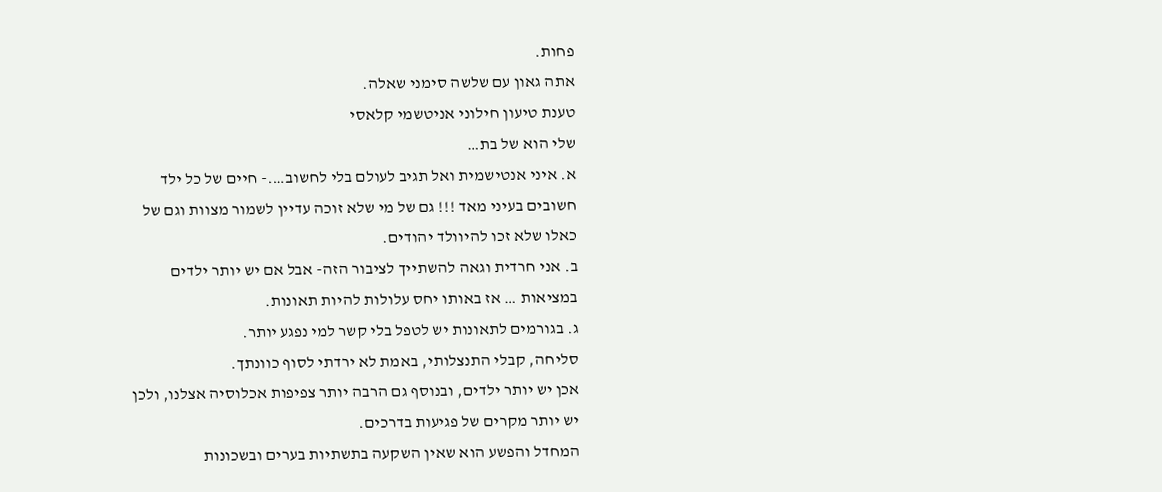פחות.
אתה גאון עם שלשה סימני שאלה.
טענת טיעון חילוני אניטשמי קלאסי
שלי הוא של בת…
א. איני אנטישמית ואל תגיב לעולם בלי לחשוב….- חיים של כל ילד חשובים בעיני מאד !!! גם של מי שלא זוכה עדיין לשמור מצוות וגם של כאלו שלא זכו להיוולד יהודים.
ב. אני חרדית וגאה להשתייך לציבור הזה- אבל אם יש יותר ילדים במציאות … אז באותו יחס עלולות להיות תאונות.
ג. בגורמים לתאונות יש לטפל בלי קשר למי נפגע יותר.
סליחה, קבלי התנצלותי, באמת לא ירדתי לסוף כוונתך.
אכן יש יותר ילדים, ובנוסף גם הרבה יותר צפיפות אכלוסיה אצלנו, ולכן יש יותר מקרים של פגיעות בדרכים.
המחדל והפשע הוא שאין השקעה בתשתיות בערים ובשכונות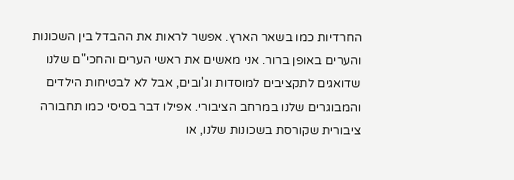החרדיות כמו בשאר הארץ. אפשר לראות את ההבדל בין השכונות והערים באופן ברור. אני מאשים את ראשי הערים והחכי"ם שלנו שדואגים לתקציבים למוסדות וג'ובים, אבל לא לבטיחות הילדים והמבוגרים שלנו במרחב הציבורי. אפילו דבר בסיסי כמו תחבורה ציבורית שקורסת בשכונות שלנו, או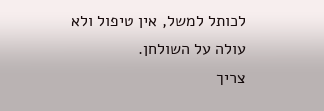לכותל למשל, אין טיפול ולא עולה על השולחן.
צריך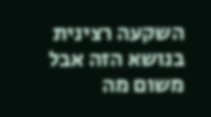השקעה רצינית בנושא הזה אבל משום מה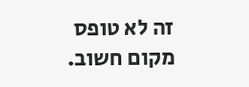זה לא טופס מקום חשוב.